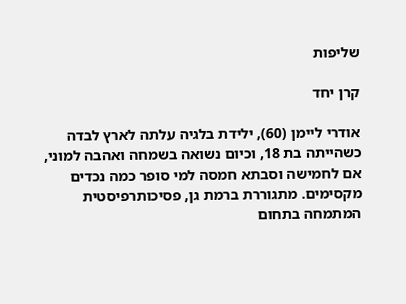שליפות

קרן יחד

אודרי ליימן (60), ילידת בלגיה עלתה לארץ לבדה כשהייתה בת 18, וכיום נשואה בשמחה ואהבה למוני, אם לחמישה וסבתא חמסה למי סופר כמה נכדים מקסימים. מתגוררת ברמת גן, פסיכותרפיסטית המתמחה בתחום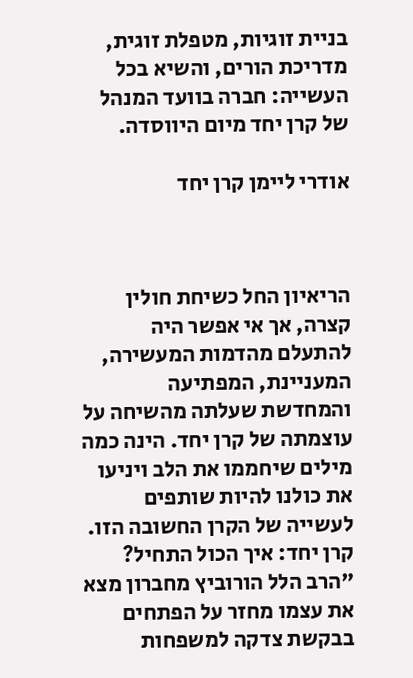בניית זוגיות, מטפלת זוגית, מדריכת הורים, והשיא בכל העשייה: חברה בוועד המנהל של קרן יחד מיום היווסדה.

אודרי ליימן קרן יחד



הריאיון החל כשיחת חולין קצרה, אך אי אפשר היה להתעלם מהדמות המעשירה, המעניינת, המפתיעה והמחדשת שעלתה מהשיחה על עוצמתה של קרן יחד. הינה כמה מילים שיחממו את הלב ויניעו את כולנו להיות שותפים לעשייה של הקרן החשובה הזו.
קרן יחד: איך הכול התחיל?
"הרב הלל הורוביץ מחברון מצא את עצמו מחזר על הפתחים בבקשת צדקה למשפחות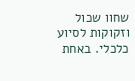שחוו שכול וזקוקות לסיוע כלכלי. באחת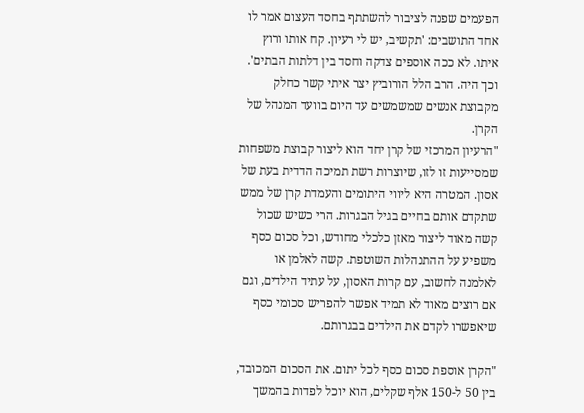הפעמים שפנה לציבור להשתתף בחסד העצום אמר לו אחד התושבים: 'תקשיב, יש לי רעיון. קח אותו ורוץ איתו. לא ככה אוספים צדקה וחסד בין דלתות הבתים'. וכך היה. הרב הלל הורוביץ יצר איתי קשר כחלק מקבוצת אנשים שמשמשים עד היום בוועד המנהל של הקרן.
"הרעיון המרכזי של קרן יחד הוא ליצור קבוצת משפחות שמסייעות זו לזו, שיוצרות רשת תמיכה הדדית בעת של אסון. המטרה היא ליווי היתומים והעמדת קרן של ממש שתקדם אותם בחיים בגיל הבגרות. הרי כשיש שכול קשה מאוד ליצור מאזן כלכלי מחודש, וכל סכום כסף משפיע על ההתנהלות השוטפת. קשה לאלמן או לאלמנה לחשוב, עם קרות האסון, על עתיד הילדים, וגם אם רוצים מאוד לא תמיד אפשר להפריש סכומי כסף שיאפשרו לקדם את הילדים בבגרותם.

"הקרן אוספת סכום כסף לכל יתום. את הסכום המכובד, בין 50 ל-150 אלף שקלים, הוא יוכל לפדות בהמשך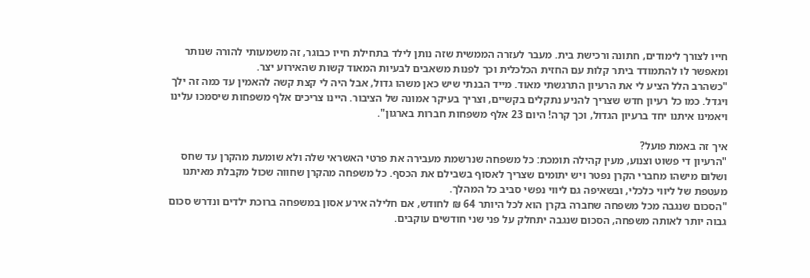חייו לצורך לימודים, חתונה ורכישת בית. מעבר לעזרה הממשית שזה נותן לילד בתחילת חייו כבוגר, זה משמעותי להורה שנותר ומאפשר לו להתמודד ביתר קלות עם החזית הכלכלית וכך לפנות משאבים לבעיות המאוד קשות שהאירוע יצר.
"כשהרב הלל הציע לי את הרעיון התרגשתי מאוד. מייד הבנתי שיש כאן משהו גדול, אבל היה לי קצת קשה להאמין עד כמה זה ילך ויגדל. כמו כל רעיון חדש שצריך להניע נתקלים בקשיים, וצריך בעיקר אמונה של הציבור. היינו צריכים אלף משפחות שיסמכו עלינו ויאמינו איתנו יחד ברעיון הגדול, וכך קרה! היום 23 אלף משפחות חברות בארגון".

איך זה באמת פועל?
"הרעיון די פשוט וצנוע, מעין קהילה תומכת: כל משפחה שנרשמת מעבירה את פרטי האשראי שלה ולא שומעת מהקרן עד שחס ושלום מישהו מחברי הקרן נפטר ויש יתומים שצריך לאסוף בשבילם את הכסף. כל משפחה מהקרן שחווה שכול מקבלת מאיתנו מעטפת של ליווי כלכלי, ובשאיפה גם ליווי נפשי סביב כל המהלך.
"הסכום שנגבה מכל משפחה שחברה בקרן הוא לכל היותר 64 ₪ לחודש, אם חלילה אירע אסון במשפחה ברוכת ילדים ונדרש סכום גבוה יותר לאותה משפחה, הסכום שנגבה יתחלק על פני שני חודשים עוקבים.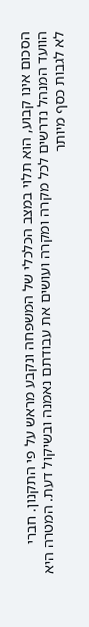הסכום אינו קבוע, הוא תלוי במצב הכלכלי של המשפחה ונקבע מראש על פי התקנון. חברי הוועד המנהל נדרשים לכל מקרה ומקרה ועושים את עבודתם נאמנה ובשיקול דעת. המטרה היא לא לגבות כסף מיותר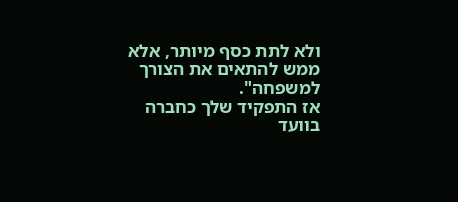ולא לתת כסף מיותר, אלא ממש להתאים את הצורך למשפחה".
אז התפקיד שלך כחברה בוועד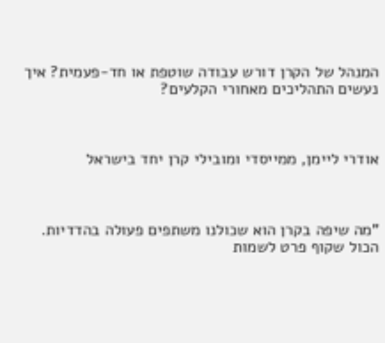המנהל של הקרן דורש עבודה שוטפת או חד-פעמית? איך נעשים התהליכים מאחורי הקלעים?



אודרי ליימן, ממייסדי ומובילי קרן יחד בישראל



"מה שיפה בקרן הוא שכולנו משתפים פעולה בהדדיות. הכול שקוף פרט לשמות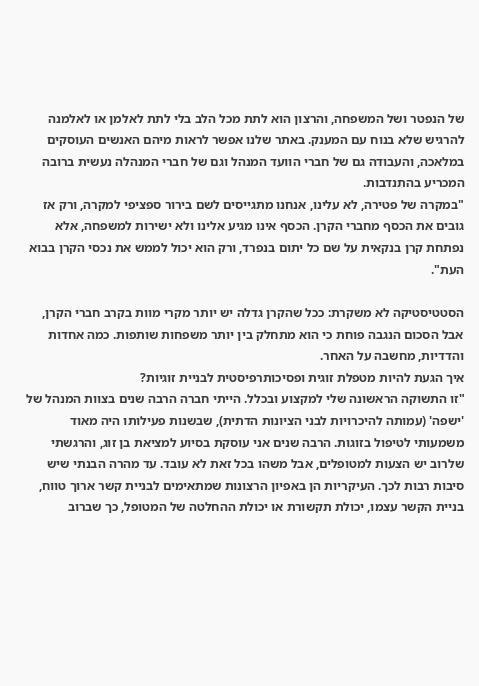של הנפטר ושל המשפחה, והרצון הוא לתת מכל הלב בלי לתת לאלמן או לאלמנה להרגיש שלא בנוח עם המענק. באתר שלנו אפשר לראות מיהם האנשים העוסקים במלאכה, והעבודה גם של חברי הוועד המנהל וגם של חברי המנהלה נעשית ברובה המכריע בהתנדבות.
"במקרה של פטירה, לא עלינו, אנחנו מתגייסים לשם בירור ספציפי למקרה, ורק אז גובים את הכסף מחברי הקרן. הכסף אינו מגיע אלינו ולא ישירות למשפחה, אלא נפתחת קרן בנקאית על שם כל יתום בנפרד, ורק הוא יכול לממש את נכסי הקרן בבוא העת".

הסטטיסטיקה לא משקרת: ככל שהקרן גדלה יש יותר מקרי מוות בקרב חברי הקרן, אבל הסכום הנגבה פוחת כי הוא מתחלק בין יותר משפחות שותפות. כמה אחדות והדדיות, מחשבה על האחר.
איך הגעת להיות מטפלת זוגית ופסיכותרפיסטית לבניית זוגיות?
"זו התשוקה הראשונה שלי למקצוע ובכלל. הייתי חברה הרבה שנים בצוות המנהל של 'ישפה' (עמותה להיכרויות לבני הציונות הדתית), שבשנות פעילותו היה מאוד משמעותי לטיפול בזוגות. הרבה שנים אני עוסקת בסיוע למציאת בן זוג, והרגשתי שלרוב יש הצעות למטופלים, אבל משהו בכל זאת לא עובד. עד מהרה הבנתי שיש סיבות רבות לכך. העיקריות הן באפיון הרצונות שמתאימים לבניית קשר ארוך טווח, בניית הקשר עצמו, יכולת תקשורת או יכולת ההחלטה של המטופל, כך שברוב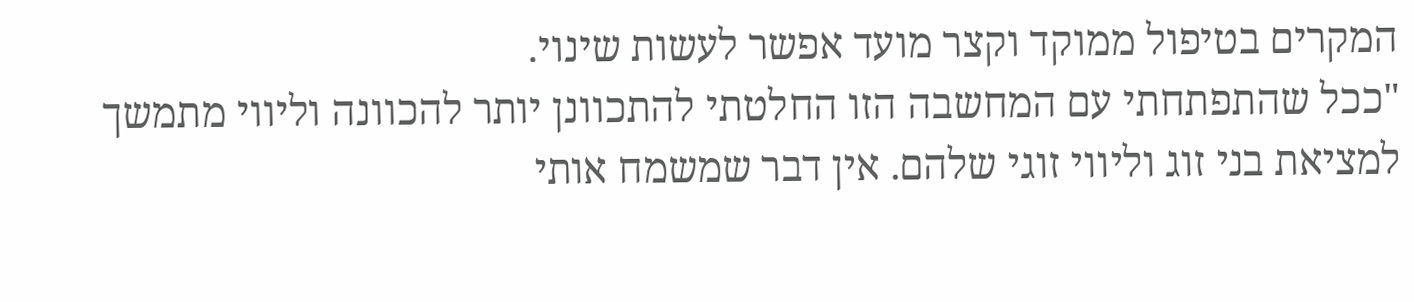המקרים בטיפול ממוקד וקצר מועד אפשר לעשות שינוי.
"ככל שהתפתחתי עם המחשבה הזו החלטתי להתכוונן יותר להכוונה וליווי מתמשך למציאת בני זוג וליווי זוגי שלהם. אין דבר שמשמח אותי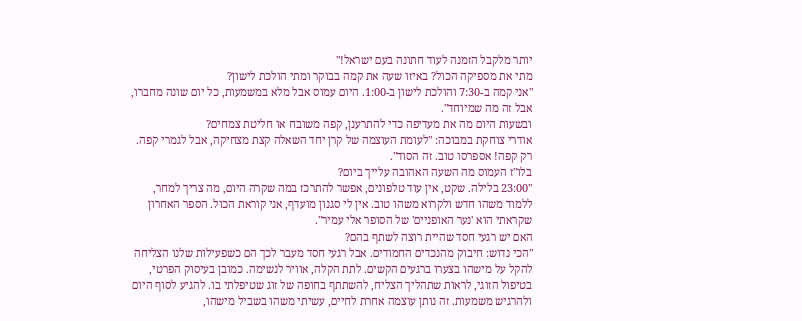יותר מלקבל הזמנה לעוד חתונה בעם ישראל!"
מתי את מספיקה הכול? באיזו שעה את קמה בבוקר ומתי הולכת לישון?
"אני קמה ב-7:30 והולכת לישון ב-1:00. היום עמוס אבל מלא במשמעות, כל יום שונה מחברו, אבל זה מה שמיוחד".
ובשעות היום מה את מעדיפה כדי להתרענן, קפה משובח או חליטת צמחים?
אודרי צוחקת במבוכה: "לעומת העוצמה של קרן יחד השאלה קצת מצחיקה, אבל לגמרי קפה. רק קפה! אספרסו טוב. זה הסוד".
בלו"ז העמוס מה השעה האהובה עלייך ביום?
"23:00 בלילה. שקט, אין עוד טלפונים, אפשר להתרכז במה שקרה היום, מה צריך למחר, ללמוד משהו חדש ולקרוא משהו טוב. אין לי סגנון מועדף, אני קוראת הכול. הספר האחרון שקראתי הוא 'נער האופניים' של הסופר אלי עמיר".
האם יש רגעי חסד שהיית רוצה לשתף בהם?
"הכי נדוש: חיבוק מהנכדים החמודים. אבל רגעי חסד מעבר לכך הם כשפעילות שלנו הצליחה להקל על מישהו בצערו ברגעים הקשים. לתת הקלה, אוויר לנשימה. כמובן בעיסוק הפרטי, בטיפול הזוגי, לראות שתהליך הצליח, להשתתף בחופה של זוג שטיפלתי בו. להגיע לסוף היום ולהרגיש משמעות. זה נותן עוצמה אחרת לחיים, עשיתי משהו בשביל מישהו,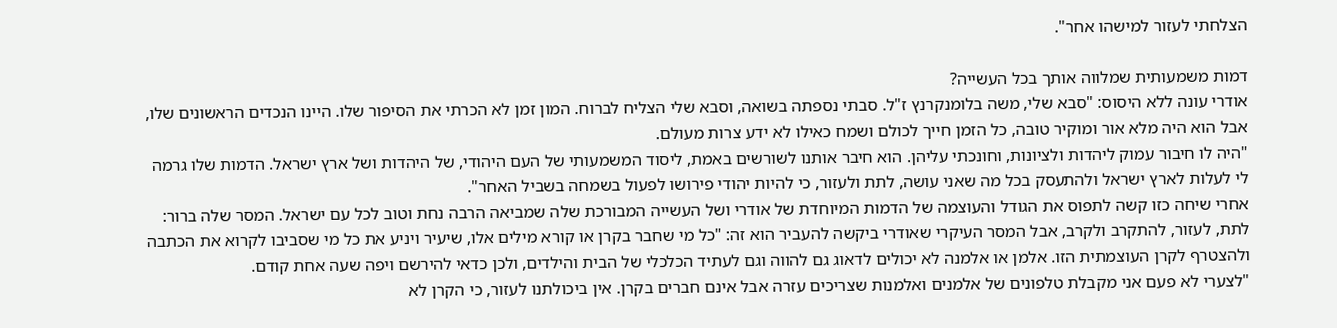הצלחתי לעזור למישהו אחר".

דמות משמעותית שמלווה אותך בכל העשייה?
אודרי עונה ללא היסוס: "סבא שלי, משה בלומנקרנץ ז"ל. סבתי נספתה בשואה, וסבא שלי הצליח לברוח. המון זמן לא הכרתי את הסיפור שלו. היינו הנכדים הראשונים שלו, אבל הוא היה מלא אור ומוקיר טובה, כל הזמן חייך לכולם ושמח כאילו לא ידע צרות מעולם.
"היה לו חיבור עמוק ליהדות ולציונות, וחונכתי עליהן. הוא חיבר אותנו לשורשים באמת, ליסוד המשמעותי של העם היהודי, של היהדות ושל ארץ ישראל. הדמות שלו גרמה לי לעלות לארץ ישראל ולהתעסק בכל מה שאני עושה, לתת ולעזור, כי להיות יהודי פירושו לפעול בשמחה בשביל האחר".
אחרי שיחה כזו קשה לתפוס את הגודל והעוצמה של הדמות המיוחדת של אודרי ושל העשייה המבורכת שלה שמביאה הרבה נחת וטוב לכל עם ישראל. המסר שלה ברור: לתת, לעזור, להתקרב ולקרב, אבל המסר העיקרי שאודרי ביקשה להעביר הוא זה: "כל מי שחבר בקרן או קורא מילים אלו, שיעיר ויניע את כל מי שסביבו לקרוא את הכתבה ולהצטרף לקרן העוצמתית הזו. אלמן או אלמנה לא יכולים לדאוג גם להווה וגם לעתיד הכלכלי של הבית והילדים, ולכן כדאי להירשם ויפה שעה אחת קודם.
"לצערי לא פעם אני מקבלת טלפונים של אלמנים ואלמנות שצריכים עזרה אבל אינם חברים בקרן. אין ביכולתנו לעזור, כי הקרן לא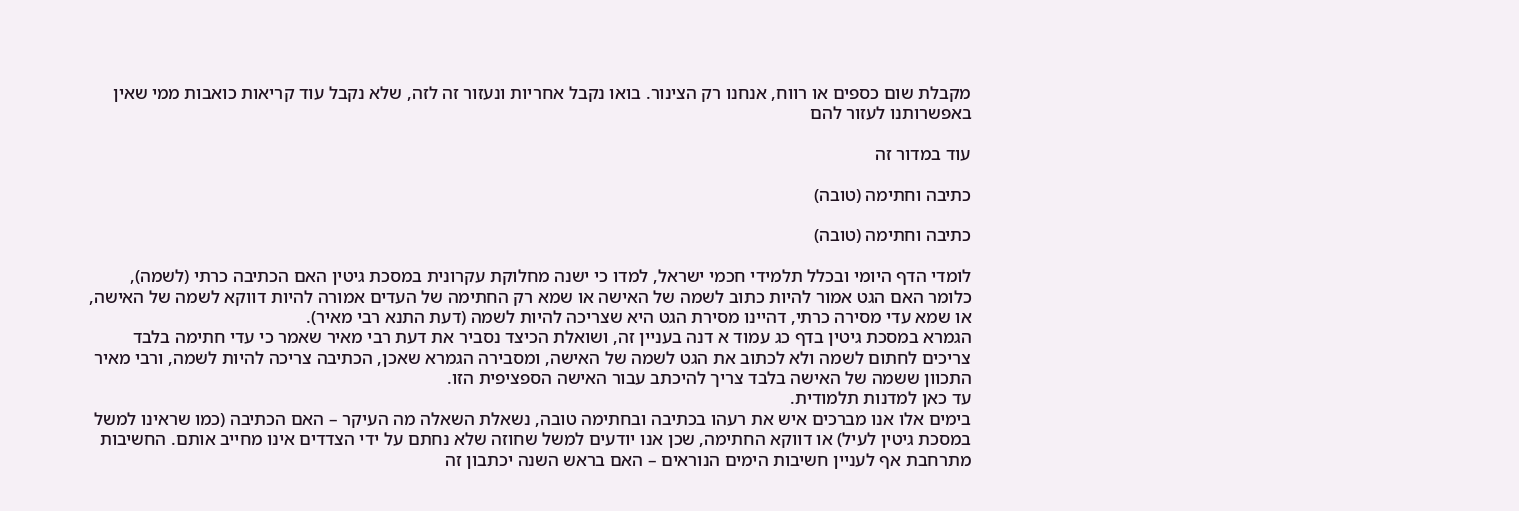מקבלת שום כספים או רווח, אנחנו רק הצינור. בואו נקבל אחריות ונעזור זה לזה, שלא נקבל עוד קריאות כואבות ממי שאין באפשרותנו לעזור להם

עוד במדור זה

כתיבה וחתימה (טובה)

כתיבה וחתימה (טובה)

לומדי הדף היומי ובכלל תלמידי חכמי ישראל, למדו כי ישנה מחלוקת עקרונית במסכת גיטין האם הכתיבה כרתי (לשמה), כלומר האם הגט אמור להיות כתוב לשמה של האישה או שמא רק החתימה של העדים אמורה להיות דווקא לשמה של האישה, או שמא עדי מסירה כרתי, דהיינו מסירת הגט היא שצריכה להיות לשמה (דעת התנא רבי מאיר).
הגמרא במסכת גיטין בדף כג עמוד א דנה בעניין זה, ושואלת הכיצד נסביר את דעת רבי מאיר שאמר כי עדי חתימה בלבד צריכים לחתום לשמה ולא לכתוב את הגט לשמה של האישה, ומסבירה הגמרא שאכן, הכתיבה צריכה להיות לשמה, ורבי מאיר התכוון ששמה של האישה בלבד צריך להיכתב עבור האישה הספציפית הזו.
עד כאן למדנות תלמודית.
בימים אלו אנו מברכים איש את רעהו בכתיבה ובחתימה טובה, נשאלת השאלה מה העיקר – האם הכתיבה (כמו שראינו למשל במסכת גיטין לעיל) או דווקא החתימה, שכן אנו יודעים למשל שחוזה שלא נחתם על ידי הצדדים אינו מחייב אותם. החשיבות מתרחבת אף לעניין חשיבות הימים הנוראים – האם בראש השנה יכתבון זה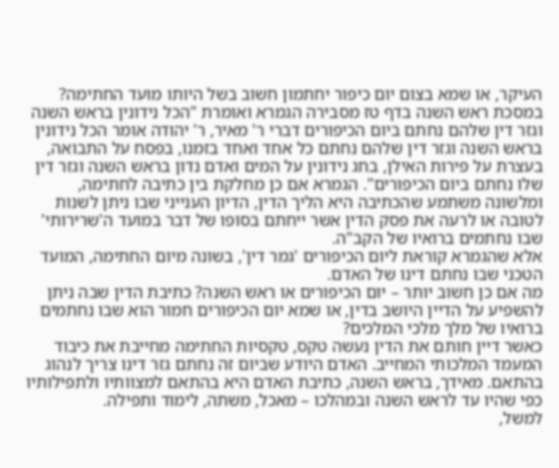העיקר, או שמא בצום יום כיפור יחתמון חשוב בשל היותו מועד החתימה?
במסכת ראש השנה בדף טז מסבירה הגמרא ואומרת "הכל נידונין בראש השנה וגזר דין שלהם נחתם ביום הכיפורים דברי ר' מאיר, ר' יהודה אומר הכל נידונין בראש השנה וגזר דין שלהם נחתם כל אחד ואחד בזמנו, בפסח על התבואה, בעצרת על פירות האילן, בחג נידונין על המים ואדם נדון בראש השנה וגזר דין שלו נחתם ביום הכיפורים". הגמרא אם כן מחלקת בין כתיבה לחתימה, ומלשונה משתמע שהכתיבה היא הליך הדין, הדיון הענייני שבו ניתן לשנות לטובה או לרעה את פסק הדין אשר ייחתם בסופו של דבר במועד ה'שרירותי' שבו נחתמים ברואיו של הקב"ה.
אלא שהגמרא קוראת ליום הכיפורים 'גמר דין', בשונה מיום החתימה, המועד הטכני שבו נחתם דינו של האדם.
מה אם כן חשוב יותר – יום הכיפורים או ראש השנה? כתיבת הדין שבה ניתן להשפיע על הדיין היושב בדין, או שמא יום הכיפורים חמור הוא שבו נחתמים ברואיו של מלך מלכי המלכים?
כאשר דיין חותם את הדין נעשה טקס, טקסיות החתימה מחייבת את כיבוד המעמד המלכותי המחייב. האדם היודע שביום זה נחתם גזר דינו צריך לנהוג בהתאם. מאידך, בראש השנה, כתיבת האדם היא בהתאם למצוותיו ולתפילותיו כפי שהיו עד לראש השנה ובמהלכו – מאכל, משתה, לימוד ותפילה.
למשל,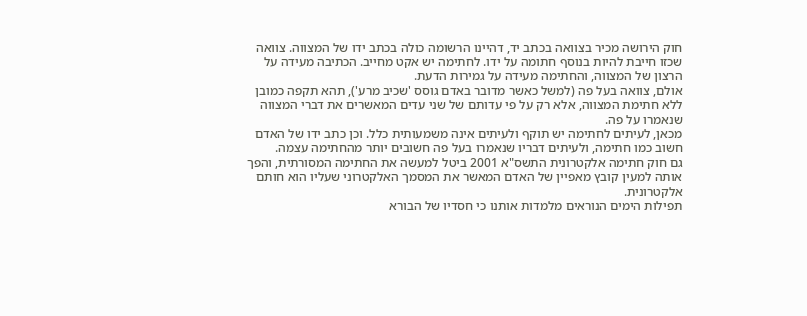חוק הירושה מכיר בצוואה בכתב יד, דהיינו הרשומה כולה בכתב ידו של המצווה. צוואה שכזו חייבת להיות בנוסף חתומה על ידו. לחתימה יש אקט מחייב. הכתיבה מעידה על הרצון של המצווה, והחתימה מעידה על גמירות הדעת.
אולם, צוואה בעל פה (למשל כאשר מדובר באדם גוסס 'שכיב מרע'), תהא תקפה כמובן ללא חתימת המצווה, אלא רק על פי עדותם של שני עדים המאשרים את דברי המצווה שנאמרו על פה.
מכאן, לעיתים לחתימה יש תוקף ולעיתים אינה משמעותית כלל. וכן כתב ידו של האדם חשוב כמו חתימה, ולעיתים דבריו שנאמרו בעל פה חשובים יותר מהחתימה עצמה.
גם חוק חתימה אלקטרונית התשס"א 2001 ביטל למעשה את החתימה המסורתית, והפך אותה למעין קובץ מאפיין של האדם המאשר את המסמך האלקטרוני שעליו הוא חותם אלקטרונית.
תפילות הימים הנוראים מלמדות אותנו כי חסדיו של הבורא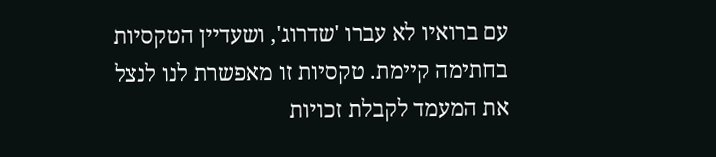עם ברואיו לא עברו 'שדרוג', ושעדיין הטקסיות בחתימה קיימת. טקסיות זו מאפשרת לנו לנצל את המעמד לקבלת זכויות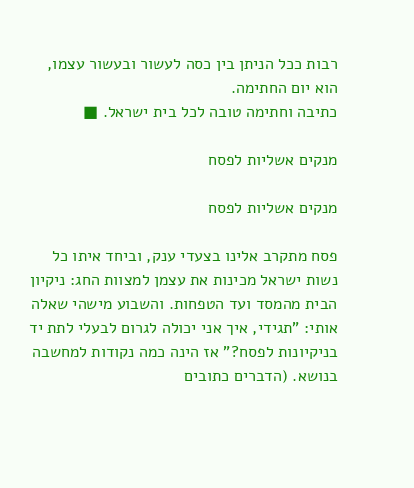רבות ככל הניתן בין כסה לעשור ובעשור עצמו, הוא יום החתימה.
כתיבה וחתימה טובה לכל בית ישראל. ■

מנקים אשליות לפסח

מנקים אשליות לפסח

פסח מתקרב אלינו בצעדי ענק, וביחד איתו כל נשות ישראל מכינות את עצמן למצוות החג: ניקיון הבית מהמסד ועד הטפחות. והשבוע מישהי שאלה אותי: "תגידי, איך אני יכולה לגרום לבעלי לתת יד בניקיונות לפסח?" אז הינה כמה נקודות למחשבה בנושא. (הדברים כתובים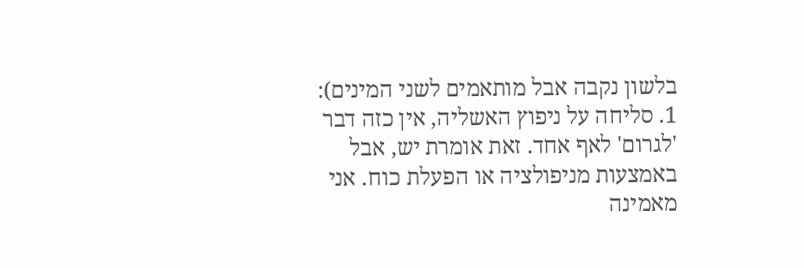בלשון נקבה אבל מותאמים לשני המינים):
1. סליחה על ניפוץ האשליה, אין כזה דבר 'לגרום' לאף אחד. זאת אומרת יש, אבל באמצעות מניפולציה או הפעלת כוח. אני מאמינה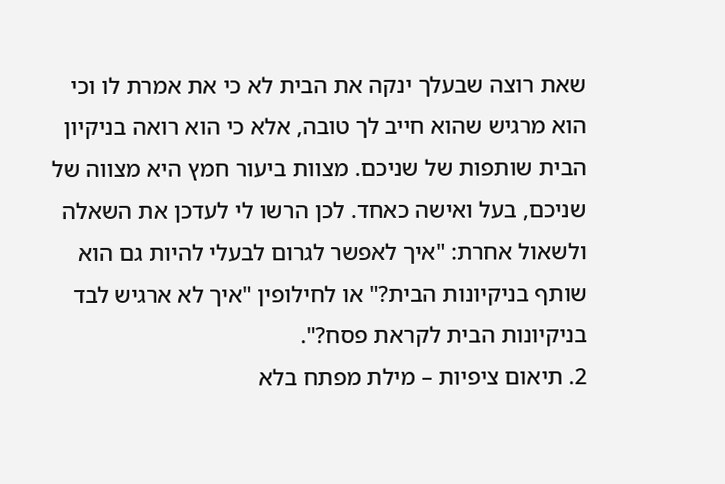שאת רוצה שבעלך ינקה את הבית לא כי את אמרת לו וכי הוא מרגיש שהוא חייב לך טובה, אלא כי הוא רואה בניקיון הבית שותפות של שניכם. מצוות ביעור חמץ היא מצווה של שניכם, בעל ואישה כאחד. לכן הרשו לי לעדכן את השאלה ולשאול אחרת: "איך לאפשר לגרום לבעלי להיות גם הוא שותף בניקיונות הבית?" או לחילופין "איך לא ארגיש לבד בניקיונות הבית לקראת פסח?".
2. תיאום ציפיות – מילת מפתח בלא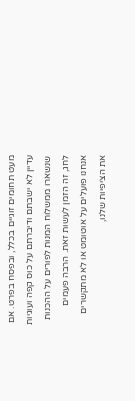מעט תחומים זוגיים בכלל, ובפסח בפרט. אם עדיין לא ישבתם ודיברתם על כוס קפה ועוגיות שנשארו ממשלוח המנות לפורים על ההכנות לחג, זה הזמן לעשות זאת. הרבה פעמים אנחנו פועלים על אוטומט או לא מתקשרים את הציפיות שלנו,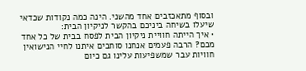ובסוף מתאכזבים אחד מהשני. הינה כמה נקודות שכדאי שיעלו בשיחה ביניכם בהקשר לניקיון הבית:
• איך הייתה חוויית ניקיון הבית לפסח בבית של כל אחד מכם? הרבה פעמים אנחנו סוחבים איתנו לחיי הנישואין חוויות עבר שמשפיעות עלינו גם כיום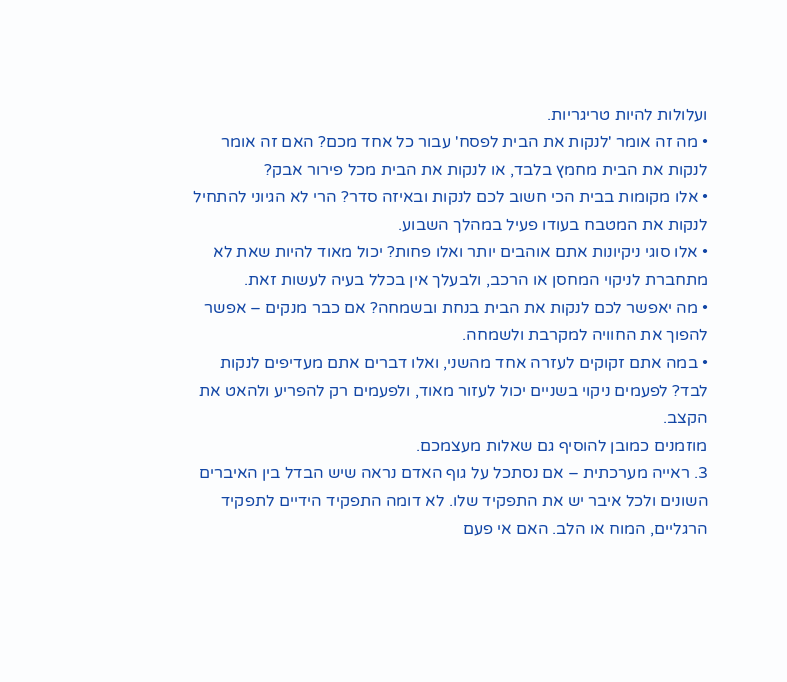ועלולות להיות טריגריות.
• מה זה אומר 'לנקות את הבית לפסח' עבור כל אחד מכם? האם זה אומר לנקות את הבית מחמץ בלבד, או לנקות את הבית מכל פירור אבק?
• אלו מקומות בבית הכי חשוב לכם לנקות ובאיזה סדר? הרי לא הגיוני להתחיל לנקות את המטבח בעודו פעיל במהלך השבוע.
• אלו סוגי ניקיונות אתם אוהבים יותר ואלו פחות? יכול מאוד להיות שאת לא מתחברת לניקוי המחסן או הרכב, ולבעלך אין בכלל בעיה לעשות זאת.
• מה יאפשר לכם לנקות את הבית בנחת ובשמחה? אם כבר מנקים – אפשר להפוך את החוויה למקרבת ולשמחה.
• במה אתם זקוקים לעזרה אחד מהשני, ואלו דברים אתם מעדיפים לנקות לבד? לפעמים ניקוי בשניים יכול לעזור מאוד, ולפעמים רק להפריע ולהאט את הקצב.
מוזמנים כמובן להוסיף גם שאלות מעצמכם.
3. ראייה מערכתית – אם נסתכל על גוף האדם נראה שיש הבדל בין האיברים השונים ולכל איבר יש את התפקיד שלו. לא דומה התפקיד הידיים לתפקיד הרגליים, המוח או הלב. האם אי פעם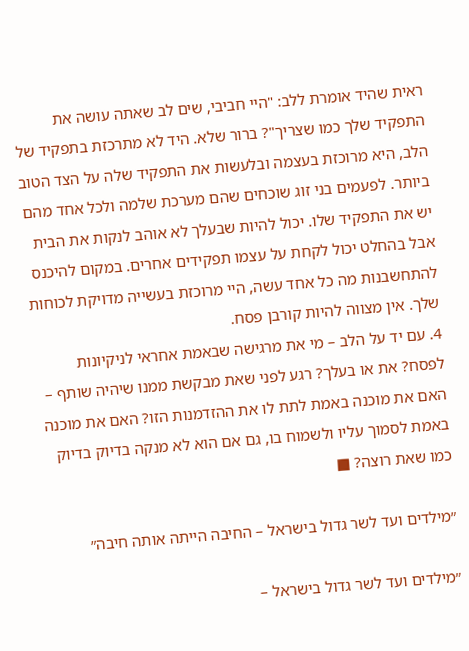ראית שהיד אומרת ללב: "היי חביבי, שים לב שאתה עושה את התפקיד שלך כמו שצריך"? ברור שלא. היד לא מתרכזת בתפקיד של הלב, היא מרוכזת בעצמה ובלעשות את התפקיד שלה על הצד הטוב ביותר. לפעמים בני זוג שוכחים שהם מערכת שלמה ולכל אחד מהם יש את התפקיד שלו. יכול להיות שבעלך לא אוהב לנקות את הבית אבל בהחלט יכול לקחת על עצמו תפקידים אחרים. במקום להיכנס להתחשבנות מה כל אחד עשה, היי מרוכזת בעשייה מדויקת לכוחות שלך. אין מצווה להיות קורבן פסח.
4. עם יד על הלב – מי את מרגישה שבאמת אחראי לניקיונות לפסח? את או בעלך? רגע לפני שאת מבקשת ממנו שיהיה שותף – האם את מוכנה באמת לתת לו את ההזדמנות הזו? האם את מוכנה באמת לסמוך עליו ולשמוח בו, גם אם הוא לא מנקה בדיוק בדיוק כמו שאת רוצה? ■

״מילדים ועד לשר גדול בישראל – החיבה הייתה אותה חיבה״

״מילדים ועד לשר גדול בישראל –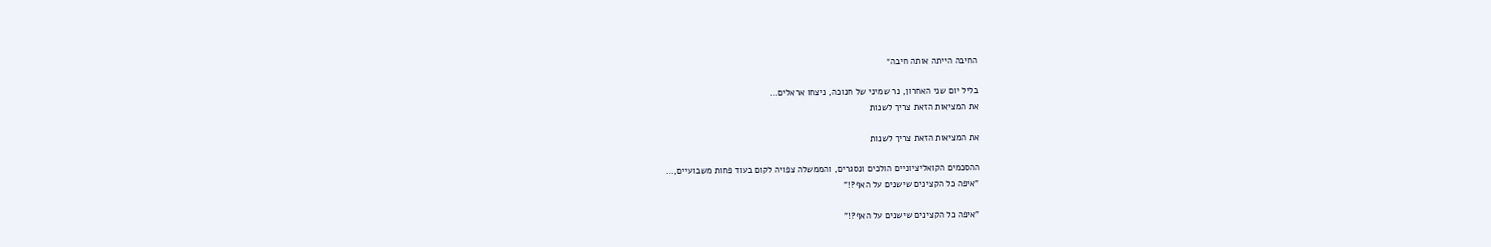החיבה הייתה אותה חיבה״

בליל יום שני האחרון, נר שמיני של חנוכה, ניצחו אראלים…
את המציאות הזאת צריך לשנות

את המציאות הזאת צריך לשנות

ההסכמים הקואליציוניים הולכים ונסגרים, והממשלה צפויה לקום בעוד פחות משבועיים,…
"איפה כל הקצינים שישנים על האף?!"

"איפה כל הקצינים שישנים על האף?!"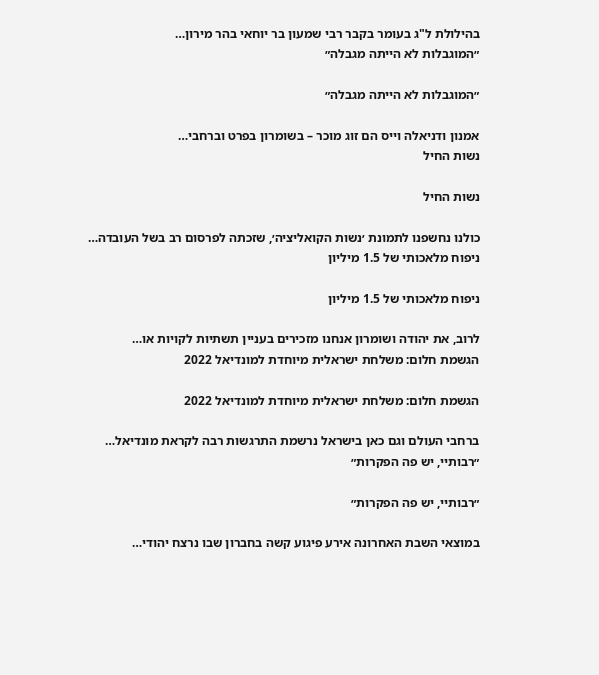בהילולת ל"ג בעומר בקבר רבי שמעון בר יוחאי בהר מירון…
״המוגבלות לא הייתה מגבלה״

״המוגבלות לא הייתה מגבלה״

אמנון ודניאלה וייס הם זוג מוכר – בשומרון בפרט וברחבי…
נשות החיל

נשות החיל

כולנו נחשפנו לתמונת ׳נשות הקואליציה׳, שזכתה לפרסום רב בשל העובדה…
ניפוח מלאכותי של 1.5 מיליון

ניפוח מלאכותי של 1.5 מיליון

לרוב, את יהודה ושומרון אנחנו מזכירים בעניין תשתיות לקויות או…
הגשמת חלום: משלחת ישראלית מיוחדת למונדיאל 2022

הגשמת חלום: משלחת ישראלית מיוחדת למונדיאל 2022

ברחבי העולם וגם כאן בישראל נרשמת התרגשות רבה לקראת מונדיאל…
״רבותיי, יש פה הפקרות״

״רבותיי, יש פה הפקרות״

במוצאי השבת האחרונה אירע פיגוע קשה בחברון שבו נרצח יהודי…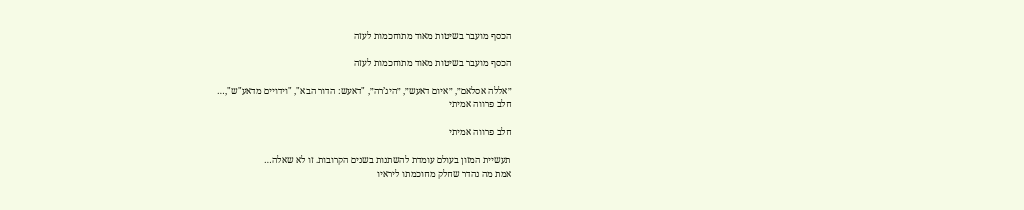הכסף מועבר בשיטות מאוד מתוחכמות לעזה

הכסף מועבר בשיטות מאוד מתוחכמות לעזה

״אללה אסלאם״, ״איום דאעש״, ״היג’רה״, "דאעש: הדור הבא", "וידויים מדאע"ש",…
חלב פרווה אמיתי

חלב פרווה אמיתי

תעשיית המזון בעולם עומדת להשתנות בשנים הקרובות. זו לא שאלה…
אמת מה נהדר שחלק מחוכמתו ליראיו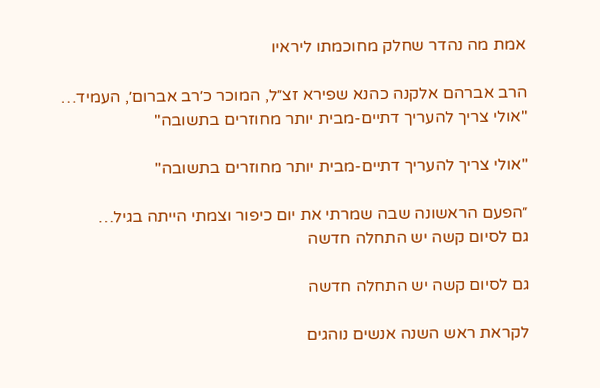אמת מה נהדר שחלק מחוכמתו ליראיו

הרב אברהם אלקנה כהנא שפירא זצ״ל, המוכר כ׳רב אברום׳, העמיד…
"אולי צריך להעריך דתיים-מבית יותר מחוזרים בתשובה"

"אולי צריך להעריך דתיים-מבית יותר מחוזרים בתשובה"

״הפעם הראשונה שבה שמרתי את יום כיפור וצמתי הייתה בגיל…
גם לסיום קשה יש התחלה חדשה

גם לסיום קשה יש התחלה חדשה

לקראת ראש השנה אנשים נוהגים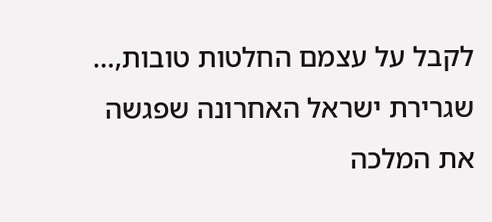לקבל על עצמם החלטות טובות,…
שגרירת ישראל האחרונה שפגשה את המלכה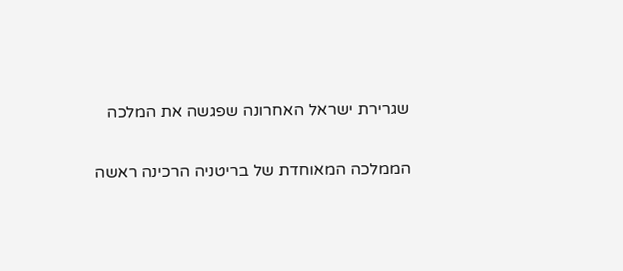שגרירת ישראל האחרונה שפגשה את המלכה

הממלכה המאוחדת של בריטניה הרכינה ראשה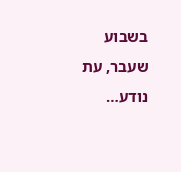בשבוע שעבר, עת נודע…